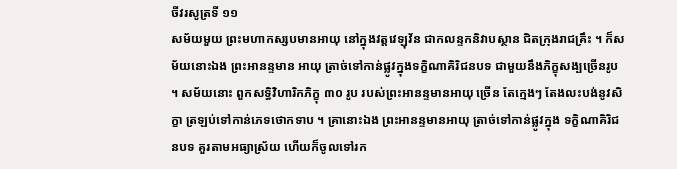ចីវរសូត្រទី ១១
សម័យមួយ ព្រះមហាកស្សបមានអាយុ នៅក្នុងវត្តវេឡុវ័ន ជាកលន្ទកនិវាបស្ថាន ជិតក្រុងរាជគ្រឹះ ។ ក៏សម័យនោះឯង ព្រះអានន្ទមាន អាយុ ត្រាច់ទៅកាន់ផ្លូវក្នុងទក្ខិណាគិរិជនបទ ជាមួយនឹងភិក្ខុសង្បច្រើនរូប ។ សម័យនោះ ពួកសទ្ធិវិហារិកភិក្ខុ ៣០ រូប របស់ព្រះអានន្ទមានអាយុ ច្រើន តែក្មេងៗ តែងលះបង់នូវសិក្ខា ត្រឡប់ទៅកាន់ភេទថោកទាប ។ គ្រានោះឯង ព្រះអានន្ទមានអាយុ ត្រាច់ទៅកាន់ផ្លូវក្នុង ទក្ខិណាគិរិជនបទ គួរតាមអធ្យាស្រ័យ ហើយក៏ចូលទៅរក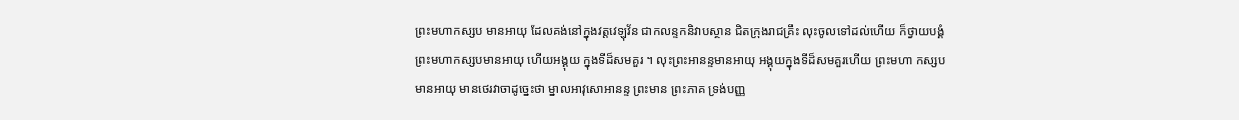ព្រះមហាកស្សប មានអាយុ ដែលគង់នៅក្នុងវត្តវេឡុវ័ន ជាកលន្ទកនិវាបស្ថាន ជិតក្រុងរាជគ្រឹះ លុះចូលទៅដល់ហើយ ក៏ថ្វាយបង្គំព្រះមហាកស្សបមានអាយុ ហើយអង្គុយ ក្នុងទីដ៏សមគួរ ។ លុះព្រះអានន្ទមានអាយុ អង្គុយក្នុងទីដ៏សមគួរហើយ ព្រះមហា កស្សបមានអាយុ មានថេរវាចាដូច្នេះថា ម្នាលអាវុសោអានន្ទ ព្រះមាន ព្រះភាគ ទ្រង់បញ្ញ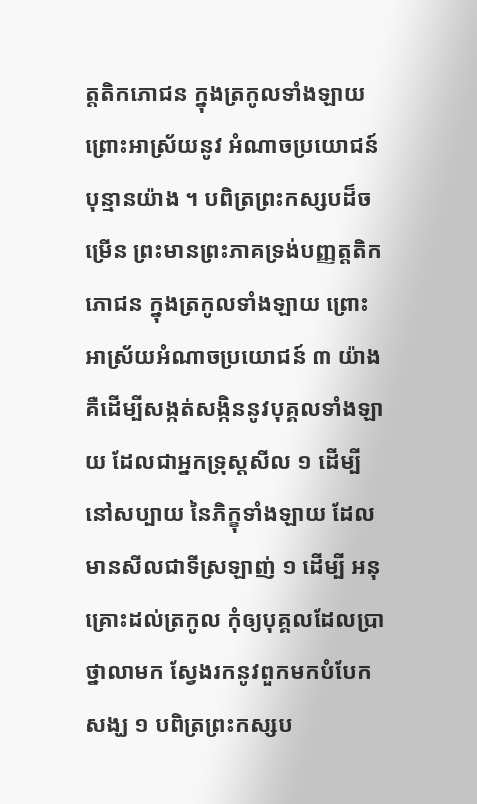ត្តតិកភោជន ក្នុងត្រកូលទាំងឡាយ ព្រោះអាស្រ័យនូវ អំណាចប្រយោជន៍បុន្មានយ៉ាង ។ បពិត្រព្រះកស្សបដ៏ចម្រើន ព្រះមានព្រះភាគទ្រង់បញ្ញត្តតិកភោជន ក្នុងត្រកូលទាំងឡាយ ព្រោះអាស្រ័យអំណាចប្រយោជន៍ ៣ យ៉ាង គឺដើម្បីសង្កត់សង្កិននូវបុគ្គលទាំងឡាយ ដែលជាអ្នកទ្រុស្តសីល ១ ដើម្បី នៅសប្បាយ នៃភិក្ខុទាំងឡាយ ដែលមានសីលជាទីស្រឡាញ់ ១ ដើម្បី អនុគ្រោះដល់ត្រកូល កុំឲ្យបុគ្គលដែលប្រាថ្នាលាមក ស្វែងរកនូវពួកមកបំបែក សង្ឃ ១ បពិត្រព្រះកស្សប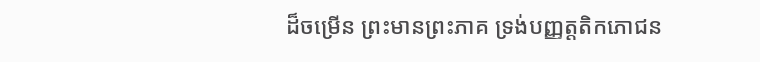ដ៏ចម្រើន ព្រះមានព្រះភាគ ទ្រង់បញ្ញត្តតិកភោជន